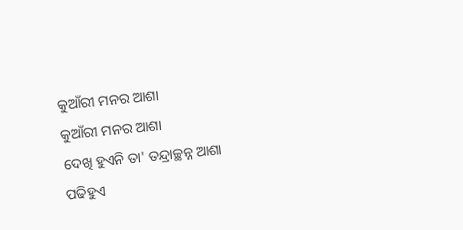କୁଆଁରୀ ମନର ଆଶା
କୁଆଁରୀ ମନର ଆଶା
ଦେଖି ହୁଏନି ତା' ତନ୍ଦ୍ରାଚ୍ଛନ୍ନ ଆଶା
ପଢିହୁଏ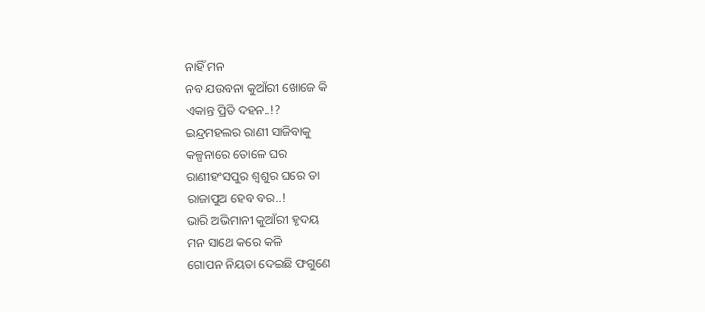ନାହିଁ ମନ
ନବ ଯଉବନା କୁଆଁରୀ ଖୋଜେ କି
ଏକାନ୍ତ ପ୍ରିତି ଦହନ..!?
ଇନ୍ଦ୍ରମହଲର ରାଣୀ ସାଜିବାକୁ
କଳ୍ପନାରେ ତୋଳେ ଘର
ରାଣୀହଂସପୁର ଶ୍ୱଶୁର ଘରେ ତା
ରାଜାପୁଅ ହେବ ବର..!
ଭାରି ଅଭିମାନୀ କୁଆଁରୀ ହୃଦୟ
ମନ ସାଥେ କରେ କଳି
ଗୋପନ ନିୟତା ଦେଇଛି ଫଗୁଣେ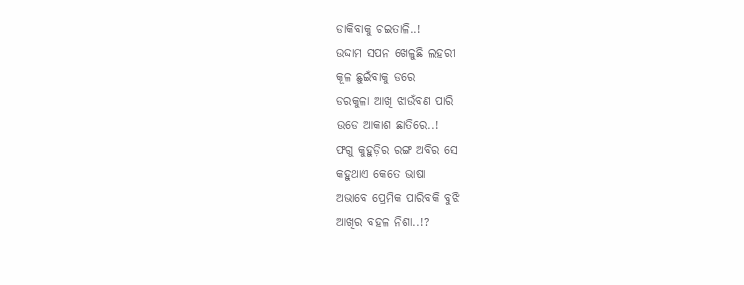ଡାକିବାକୁ ଚଇତାଳି..!
ଉଦ୍ଦାମ ସପନ ଖେଳୁଛି ଲହରୀ
କୂଳ ଛୁଇଁବାକୁ ଡରେ
ଡରକୁଳା ଆଖି ଝାଉଁବଣ ପାରି
ଉଡେ ଆକାଶ ଛାତିରେ..!
ଫଗୁ କୁହୁଡ଼ିର ରଙ୍ଗ ଅବିର ସେ
କହୁଥାଏ କେତେ ଭାଷା
ଅଭାବେ ପ୍ରେମିକ ପାରିବକି ବୁଝି
ଆଖିର ବହଳ ନିଶା..!?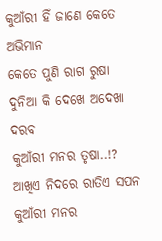କୁଆଁରୀ ହିଁ ଜାଣେ କେତେ ଅଭିମାନ
କେତେ ପୁଣି ରାଗ ରୁଷା
ଦୁନିଆ କି ଦେଖେ ଅଦେଖା ଦରବ
କୁଆଁରୀ ମନର ତୃଷା..!?
ଆଖିଏ ନିଦରେ ରାତିଏ ସପନ
କୁଆଁରୀ ମନର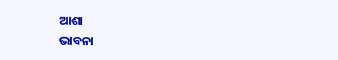ଆଶା
ଭାବନା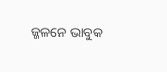ଜ୍ଜଳନେ ଭାବୁକ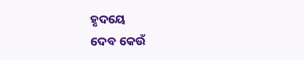ହୃଦୟେ
ଦେବ କେଉଁ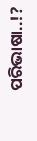ପରିଭାଷା..!?